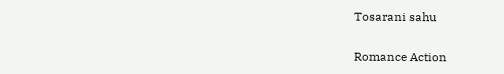Tosarani sahu

Romance Action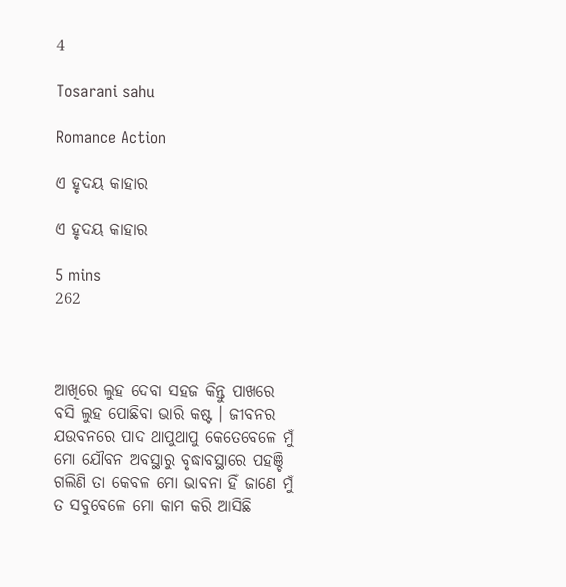4

Tosarani sahu

Romance Action

ଏ ହୃଦୟ କାହାର

ଏ ହୃଦୟ କାହାର

5 mins
262



ଆଖିରେ ଲୁହ ଦେବା ସହଜ କିନ୍ତୁ ପାଖରେ ବସି ଲୁହ ପୋଛିବା ଭାରି କଷ୍ଟ । ଜୀବନର ଯଉବନରେ ପାଦ ଥାପୁଥାପୁ କେତେବେଳେ ମୁଁ ମୋ ଯୌବନ ଅବସ୍ଥାରୁ ବୃଦ୍ଧାବସ୍ଥାରେ ପହଞ୍ଚି ଗଲିଣି ତା କେବଳ ମୋ ଭାବନା ହିଁ ଜାଣେ ମୁଁ ତ ସବୁବେଳେ ମୋ କାମ କରି ଆସିଛି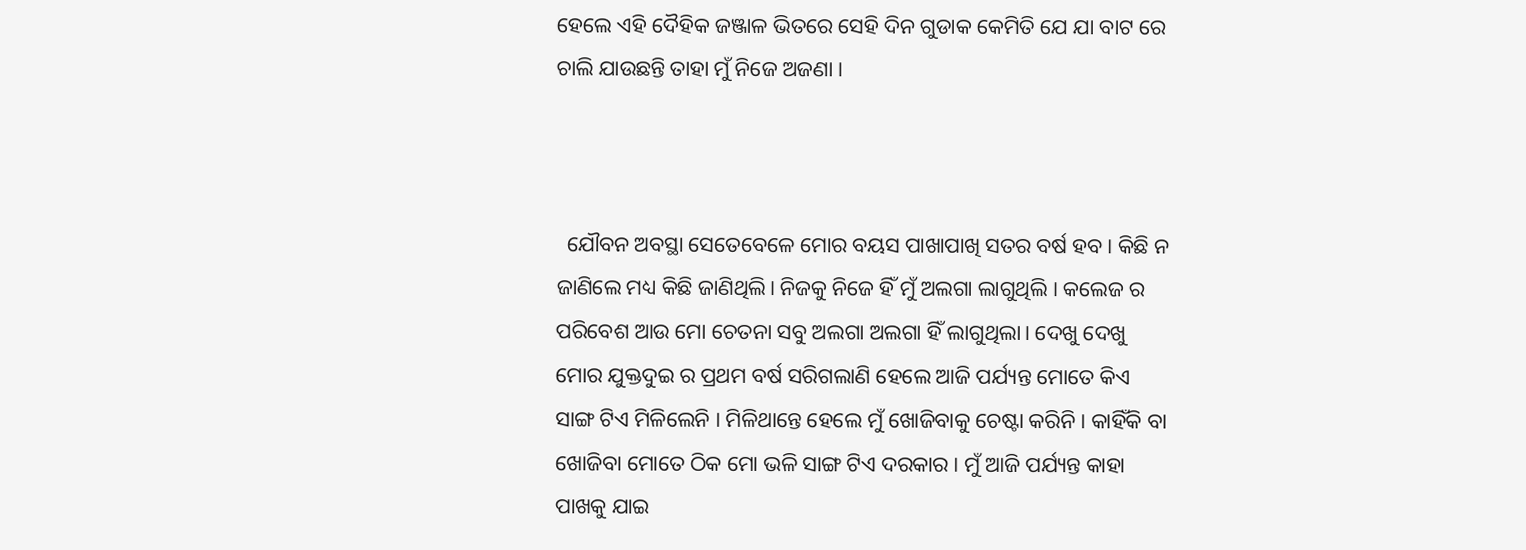ହେଲେ ଏହି ଦୈହିକ ଜଞ୍ଜାଳ ଭିତରେ ସେହି ଦିନ ଗୁଡାକ କେମିତି ଯେ ଯା ବାଟ ରେ ଚାଲି ଯାଉଛନ୍ତି ତାହା ମୁଁ ନିଜେ ଅଜଣା ।



  ଯୌବନ ଅବସ୍ଥା ସେତେବେଳେ ମୋର ବୟସ ପାଖାପାଖି ସତର ବର୍ଷ ହବ। କିଛି ନ ଜାଣିଲେ ମଧ୍ୟ କିଛି ଜାଣିଥିଲି। ନିଜକୁ ନିଜେ ହିଁ ମୁଁ ଅଲଗା ଲାଗୁଥିଲି । କଲେଜ ର ପରିବେଶ ଆଉ ମୋ ଚେତନା ସବୁ ଅଲଗା ଅଲଗା ହିଁ ଲାଗୁଥିଲା। ଦେଖୁ ଦେଖୁ ମୋର ଯୁକ୍ତଦୁଇ ର ପ୍ରଥମ ବର୍ଷ ସରିଗଲାଣି ହେଲେ ଆଜି ପର୍ଯ୍ୟନ୍ତ ମୋତେ କିଏ ସାଙ୍ଗ ଟିଏ ମିଳିଲେନି । ମିଳିଥାନ୍ତେ ହେଲେ ମୁଁ ଖୋଜିବାକୁ ଚେଷ୍ଟା କରିନି । କାହିଁକି ବା ଖୋଜିବା ମୋତେ ଠିକ ମୋ ଭଳି ସାଙ୍ଗ ଟିଏ ଦରକାର । ମୁଁ ଆଜି ପର୍ଯ୍ୟନ୍ତ କାହା ପାଖକୁ ଯାଇ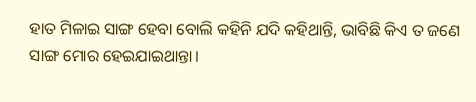ହାତ ମିଳାଇ ସାଙ୍ଗ ହେବା ବୋଲି କହିନି ଯଦି କହିଥାନ୍ତି, ଭାବିଛି କିଏ ତ ଜଣେ ସାଙ୍ଗ ମୋର ହେଇଯାଇଥାନ୍ତା।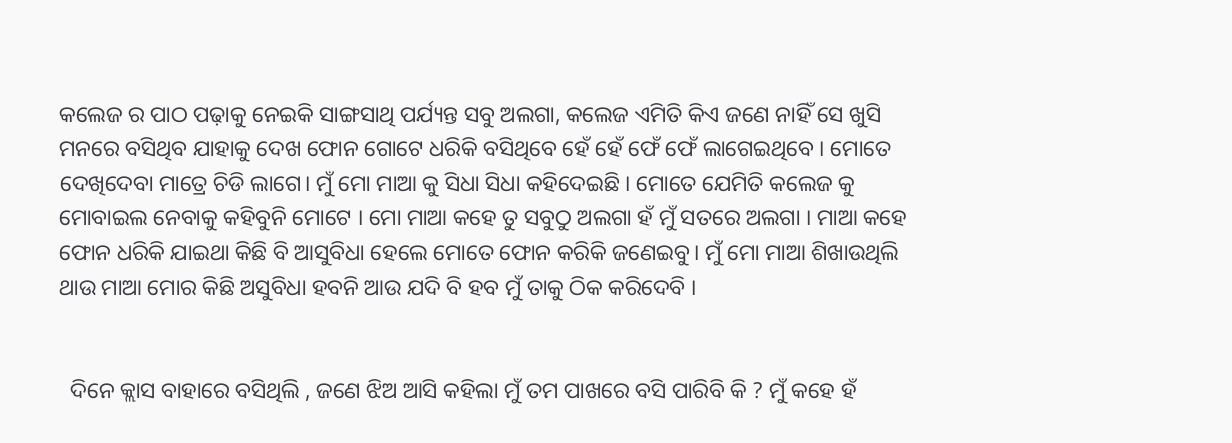କଲେଜ ର ପାଠ ପଢ଼ାକୁ ନେଇକି ସାଙ୍ଗସାଥି ପର୍ଯ୍ୟନ୍ତ ସବୁ ଅଲଗା, କଲେଜ ଏମିତି କିଏ ଜଣେ ନାହିଁ ସେ ଖୁସି ମନରେ ବସିଥିବ ଯାହାକୁ ଦେଖ ଫୋନ ଗୋଟେ ଧରିକି ବସିଥିବେ ହେଁ ହେଁ ଫେଁ ଫେଁ ଲାଗେଇଥିବେ । ମୋତେ ଦେଖିଦେବା ମାତ୍ରେ ଚିଡି ଲାଗେ। ମୁଁ ମୋ ମାଆ କୁ ସିଧା ସିଧା କହିଦେଇଛି । ମୋତେ ଯେମିତି କଲେଜ କୁ ମୋବାଇଲ ନେବାକୁ କହିବୁନି ମୋଟେ । ମୋ ମାଆ କହେ ତୁ ସବୁଠୁ ଅଲଗା ହଁ ମୁଁ ସତରେ ଅଲଗା । ମାଆ କହେ ଫୋନ ଧରିକି ଯାଇଥା କିଛି ବି ଆସୁବିଧା ହେଲେ ମୋତେ ଫୋନ କରିକି ଜଣେଇବୁ। ମୁଁ ମୋ ମାଆ ଶିଖାଉଥିଲି ଥାଉ ମାଆ ମୋର କିଛି ଅସୁବିଧା ହବନି ଆଉ ଯଦି ବି ହବ ମୁଁ ତାକୁ ଠିକ କରିଦେବି ।


  ଦିନେ କ୍ଲାସ ବାହାରେ ବସିଥିଲି , ଜଣେ ଝିଅ ଆସି କହିଲା ମୁଁ ତମ ପାଖରେ ବସି ପାରିବି କି ? ମୁଁ କହେ ହଁ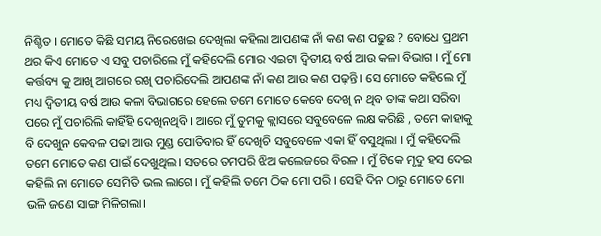ନିଶ୍ଚିତ । ମୋତେ କିଛି ସମୟ ନିରେଖେଇ ଦେଖିଲା କହିଲା ଆପଣଙ୍କ ନାଁ କଣ କଣ ପଢୁଛ ? ବୋଧେ ପ୍ରଥମ ଥର କିଏ ମୋତେ ଏ ସବୁ ପଚାରିଲେ ମୁଁ କହିଦେଲି ମୋର ଏଇଟା ଦ୍ୱିତୀୟ ବର୍ଷ ଆଉ କଳା ବିଭାଗ । ମୁଁ ମୋ କର୍ତ୍ତବ୍ୟ କୁ ଆଖି ଆଗରେ ରଖି ପଚାରିଦେଲି ଆପଣଙ୍କ ନାଁ କଣ ଆଉ କଣ ପଢ଼ନ୍ତି। ସେ ମୋତେ କହିଲେ ମୁଁ ମଧ୍ୟ ଦ୍ୱିତୀୟ ବର୍ଷ ଆଉ କଳା ବିଭାଗରେ ହେଲେ ତମେ ମୋତେ କେବେ ଦେଖି ନ ଥିବ ତାଙ୍କ କଥା ସରିବା ପରେ ମୁଁ ପଚାରିଲି କାହିଁହି ଦେଖିନଥିବି । ଆରେ ମୁଁ ତୁମକୁ କ୍ଲାସରେ ସବୁବେଳେ ଲକ୍ଷ କରିଛି , ତମେ କାହାକୁ ବି ଦେଖୁନ କେବଳ ପଢା ଆଉ ମୁଣ୍ଡ ପୋତିବାର ହିଁ ଦେଖିଚି ସବୁବେଳେ ଏକା ହିଁ ବସୁଥିଲା । ମୁଁ କହିଦେଲି ତମେ ମୋତେ କଣ ପାଇଁ ଦେଖୁଥିଲ। ସତରେ ତମପରି ଝିଅ କଲେଜରେ ବିରଳ । ମୁଁ ଟିକେ ମୃଦୁ ହସ ଦେଇ କହିଲି ନା ମୋତେ ସେମିତି ଭଲ ଲାଗେ। ମୁଁ କହିଲି ତମେ ଠିକ ମୋ ପରି । ସେହି ଦିନ ଠାରୁ ମୋତେ ମୋ ଭଳି ଜଣେ ସାଙ୍ଗ ମିଳିଗଲା।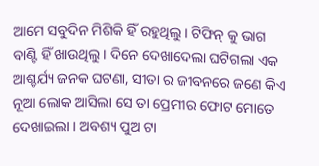ଆମେ ସବୁଦିନ ମିଶିକି ହିଁ ରହୁଥିଲୁ। ଟିଫିନ୍ କୁ ଭାଗ ବାଣ୍ଟି ହିଁ ଖାଉଥିଲୁ । ଦିନେ ଦେଖାଦେଲା ଘଟିଗଲା ଏକ ଆଶ୍ଚର୍ଯ୍ୟ ଜନକ ଘଟଣା, ସୀତା ର ଜୀବନରେ ଜଣେ କିଏ ନୂଆ ଲୋକ ଆସିଲା ସେ ତା ପ୍ରେମୀର ଫୋଟ ମୋତେ ଦେଖାଇଲା । ଅବଶ୍ୟ ପୁଅ ଟା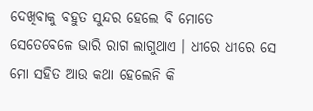ଦେଖିବାକୁ ବହୁତ ସୁନ୍ଦର ହେଲେ ବି ମୋତେ ସେତେବେଳେ ଭାରି ରାଗ ଲାଗୁଥାଏ । ଧୀରେ ଧୀରେ ସେ ମୋ ସହିତ ଆଉ କଥା ହେଲେନି କି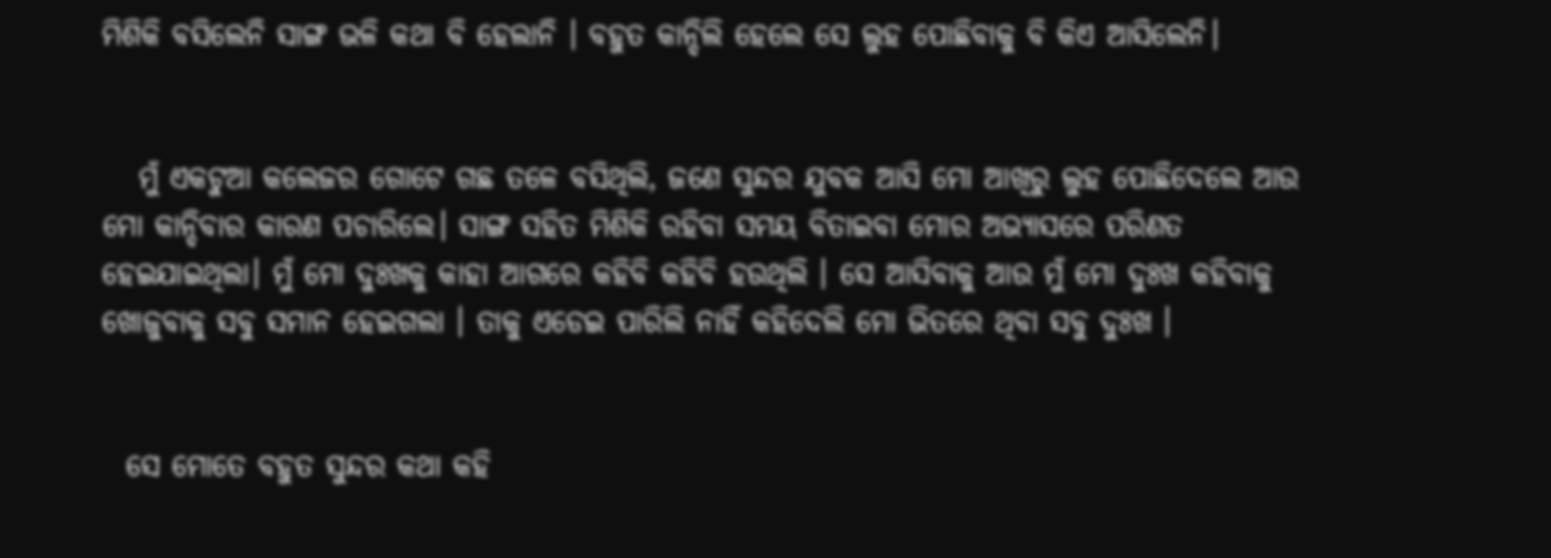ମିଶିକି ବସିଲେନି ସାଙ୍ଗ ଭଳି କଥା ବି ହେଲାନି । ବହୁତ କାନ୍ଦିଲି ହେଲେ ସେ ଲୁହ ପୋଛିବାକୁ ବି କିଏ ଆସିଲେନି।


   ମୁଁ ଏକଟୁଆ କଲେଜର ଗୋଟେ ଗଛ ତଳେ ବସିଥିଲି, ଜଣେ ସୁନ୍ଦର ଯୁବକ ଆସି ମୋ ଆଖିରୁ ଲୁହ ପୋଛିଦେଲେ ଆଉ ମୋ କାନ୍ଦିବାର କାରଣ ପଚାରିଲେ। ସାଙ୍ଗ ସହିତ ମିଶିକି ରହିବା ସମୟ ବିତାଇବା ମୋର ଅଭ୍ୟାସରେ ପରିଣତ ହେଇଯାଇଥିଲା। ମୁଁ ମୋ ଦୁଃଖକୁ କାହା ଆଗରେ କହିବି କହିବି ହଉଥିଲି । ସେ ଆସିବାକୁ ଆଉ ମୁଁ ମୋ ଦୁଃଖ କହିବାକୁ ଖୋଜୁବାକୁ ସବୁ ସମାନ ହେଇଗଲା । ତାକୁ ଏଡେଇ ପାରିଲି ନାହିଁ କହିଦେଲି ମୋ ଭିତରେ ଥିବା ସବୁ ଦୁଃଖ ।


  ସେ ମୋତେ ବହୁତ ସୁନ୍ଦର କଥା କହି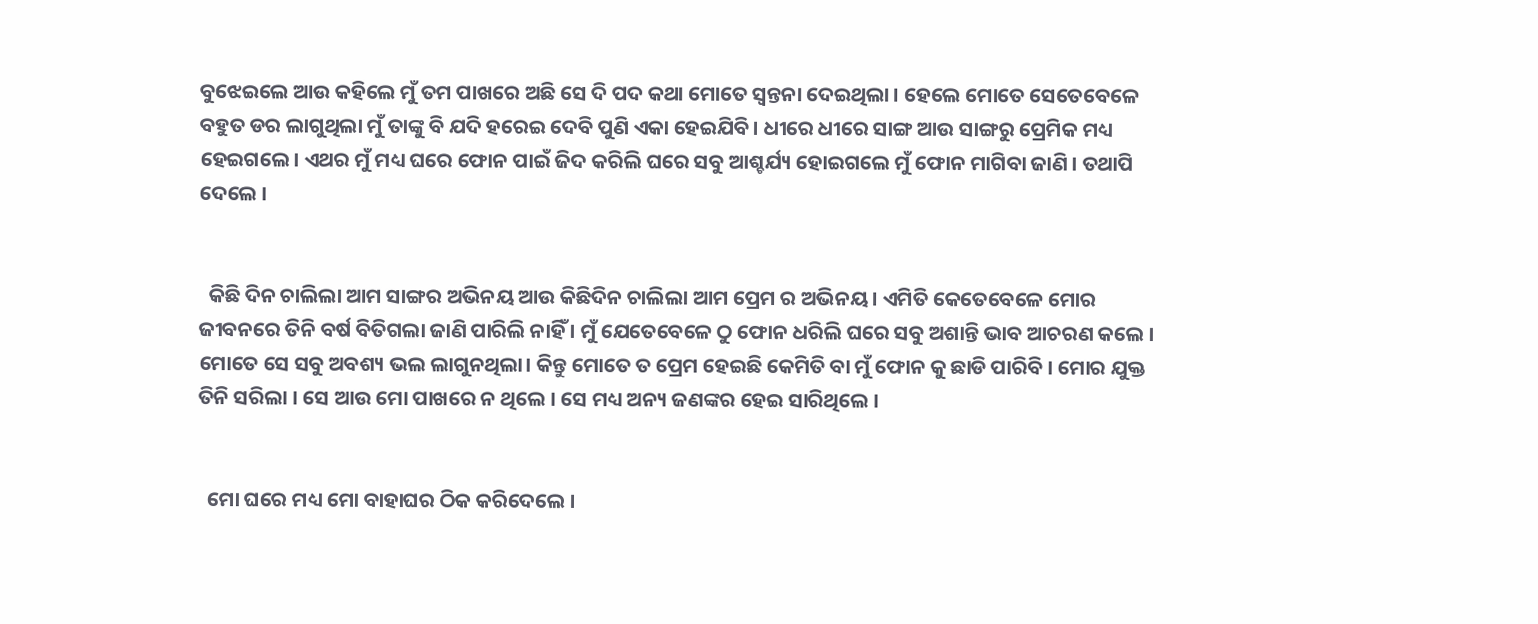ବୁଝେଇଲେ ଆଉ କହିଲେ ମୁଁ ତମ ପାଖରେ ଅଛି ସେ ଦି ପଦ କଥା ମୋତେ ସ୍ୱନ୍ତନା ଦେଇଥିଲା । ହେଲେ ମୋତେ ସେତେବେଳେ ବହୁତ ଡର ଲାଗୁଥିଲା ମୁଁ ତାଙ୍କୁ ବି ଯଦି ହରେଇ ଦେବି ପୁଣି ଏକା ହେଇଯିବି। ଧୀରେ ଧୀରେ ସାଙ୍ଗ ଆଉ ସାଙ୍ଗରୁ ପ୍ରେମିକ ମଧ୍ୟ ହେଇଗଲେ। ଏଥର ମୁଁ ମଧ୍ୟ ଘରେ ଫୋନ ପାଇଁ ଜିଦ କରିଲି ଘରେ ସବୁ ଆଶ୍ଚର୍ଯ୍ୟ ହୋଇଗଲେ ମୁଁ ଫୋନ ମାଗିବା ଜାଣି । ତଥାପି ଦେଲେ ।


  କିଛି ଦିନ ଚାଲିଲା ଆମ ସାଙ୍ଗର ଅଭିନୟ ଆଉ କିଛିଦିନ ଚାଲିଲା ଆମ ପ୍ରେମ ର ଅଭିନୟ। ଏମିତି କେତେବେଳେ ମୋର ଜୀବନରେ ତିନି ବର୍ଷ ବିତିଗଲା ଜାଣି ପାରିଲି ନାହିଁ । ମୁଁ ଯେତେବେଳେ ଠୁ ଫୋନ ଧରିଲି ଘରେ ସବୁ ଅଶାନ୍ତି ଭାବ ଆଚରଣ କଲେ । ମୋତେ ସେ ସବୁ ଅବଶ୍ୟ ଭଲ ଲାଗୁନଥିଲା। କିନ୍ତୁ ମୋତେ ତ ପ୍ରେମ ହେଇଛି କେମିତି ବା ମୁଁ ଫୋନ କୁ ଛାଡି ପାରିବି । ମୋର ଯୁକ୍ତ ତିନି ସରିଲା । ସେ ଆଉ ମୋ ପାଖରେ ନ ଥିଲେ । ସେ ମଧ୍ୟ ଅନ୍ୟ ଜଣଙ୍କର ହେଇ ସାରିଥିଲେ ।


  ମୋ ଘରେ ମଧ୍ୟ ମୋ ବାହାଘର ଠିକ କରିଦେଲେ ।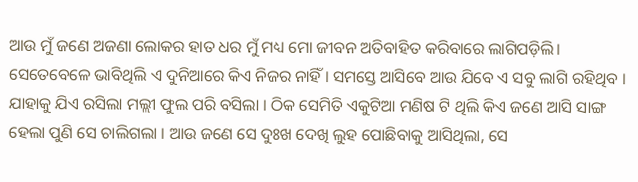ଆଉ ମୁଁ ଜଣେ ଅଜଣା ଲୋକର ହାତ ଧର ମୁଁ ମଧ୍ୟ ମୋ ଜୀବନ ଅତିବାହିତ କରିବାରେ ଲାଗିପଡ଼ିଲି। ସେତେବେଳେ ଭାବିଥିଲି ଏ ଦୁନିଆରେ କିଏ ନିଜର ନାହିଁ । ସମସ୍ତେ ଆସିବେ ଆଉ ଯିବେ ଏ ସବୁ ଲାଗି ରହିଥିବ । ଯାହାକୁ ଯିଏ ରସିଲା ମଲ୍ଲୀ ଫୁଲ ପରି ବସିଲା । ଠିକ ସେମିତି ଏକୁଟିଆ ମଣିଷ ଟି ଥିଲି କିଏ ଜଣେ ଆସି ସାଙ୍ଗ ହେଲା ପୁଣି ସେ ଚାଲିଗଲା । ଆଉ ଜଣେ ସେ ଦୁଃଖ ଦେଖି ଲୁହ ପୋଛିବାକୁ ଆସିଥିଲା, ସେ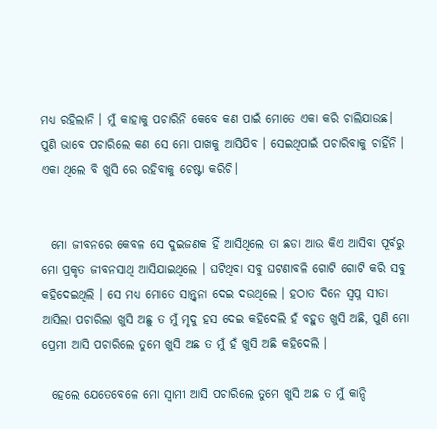ମଧ୍ୟ ରହିଲାନି । ମୁଁ କାହାକୁ ପଚାରିନି କେବେ କଣ ପାଇଁ ମୋତେ ଏକା କରି ଚାଲିଯାଉଛ। ପୁଣି ଭାବେ ପଚାରିଲେ କଣ ସେ ମୋ ପାଖକୁ ଆସିଯିବ । ସେଇଥିପାଇଁ ପଚାରିବାକୁ ଚାହିଁନି । ଏକା ଥିଲେ ବି ଖୁସି ରେ ରହିବାକୁ ଚେଷ୍ଟା କରିଚି।


  ମୋ ଜୀବନରେ କେବଳ ସେ ଦୁଇଜଣକ ହିଁ ଆସିଥିଲେ ତା ଛଡା ଆଉ କିଏ ଆସିବା ପୂର୍ବରୁ ମୋ ପ୍ରକୃତ ଜୀବନସାଥି ଆସିଯାଇଥିଲେ । ଘଟିଥିବା ସବୁ ଘଟଣାବଳି ଗୋଟି ଗୋଟି କରି ସବୁ କହିଦେଇଥିଲି । ସେ ମଧ୍ୟ ମୋତେ ସାନ୍ତ୍ୱନା ଦେଇ ଦଉଥିଲେ । ହଠାତ ଦିନେ ସ୍ୱପ୍ନ ସୀତା ଆସିଲା ପଚାରିଲା ଖୁସି ଅଛୁ ତ ମୁଁ ମୃଦୁ ହସ ଦେଇ କହିଦେଲି ହଁ ବହୁତ ଖୁସି ଅଛି, ପୁଣି ମୋ ପ୍ରେମୀ ଆସି ପଚାରିଲେ ତୁମେ ଖୁସି ଅଛ ତ ମୁଁ ହଁ ଖୁସି ଅଛି କହିଦେଲି ।

  ହେଲେ ଯେତେବେଳେ ମୋ ସ୍ୱାମୀ ଆସି ପଚାରିଲେ ତୁମେ ଖୁସି ଅଛ ତ ମୁଁ କାନ୍ଦି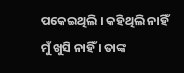ପକେଇଥିଲି । କହିଥିଲି ନାହିଁ ମୁଁ ଖୁସି ନାହିଁ । ତାଙ୍କ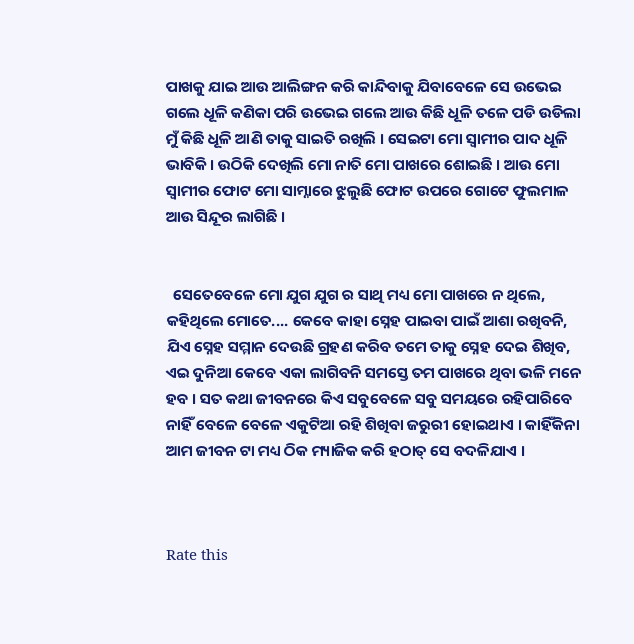ପାଖକୁ ଯାଇ ଆଉ ଆଲିଙ୍ଗନ କରି କାନ୍ଦିବାକୁ ଯିବାବେଳେ ସେ ଉଭେଇ ଗଲେ ଧୂଳି କଣିକା ପରି ଉଭେଇ ଗଲେ ଆଉ କିଛି ଧୂଳି ତଳେ ପଡି ଉଡିଲା ମୁଁ କିଛି ଧୂଳି ଆଣି ତାକୁ ସାଇତି ରଖିଲି । ସେଇଟା ମୋ ସ୍ୱାମୀର ପାଦ ଧୂଳି ଭାବିକି । ଉଠିକି ଦେଖିଲି ମୋ ନାତି ମୋ ପାଖରେ ଶୋଇଛି । ଆଉ ମୋ ସ୍ୱାମୀର ଫୋଟ ମୋ ସାମ୍ନାରେ ଝୁଲୁଛି ଫୋଟ ଉପରେ ଗୋଟେ ଫୁଲମାଳ ଆଉ ସିନ୍ଦୂର ଲାଗିଛି ।


  ସେତେବେଳେ ମୋ ଯୁଗ ଯୁଗ ର ସାଥି ମଧ୍ୟ ମୋ ପାଖରେ ନ ଥିଲେ, କହିଥିଲେ ମୋତେ.... କେବେ କାହା ସ୍ନେହ ପାଇବା ପାଇଁ ଆଶା ରଖିବନି, ଯିଏ ସ୍ନେହ ସମ୍ମାନ ଦେଉଛି ଗ୍ରହଣ କରିବ ତମେ ତାକୁ ସ୍ନେହ ଦେଇ ଶିଖିବ, ଏଇ ଦୁନିଆ କେବେ ଏକା ଲାଗିବନି ସମସ୍ତେ ତମ ପାଖରେ ଥିବା ଭଳି ମନେ ହବ । ସତ କଥା ଜୀବନରେ କିଏ ସବୁବେଳେ ସବୁ ସମୟରେ ରହିପାରିବେ ନାହିଁ ବେଳେ ବେଳେ ଏକୁଟିଆ ରହି ଶିଖିବା ଜରୁରୀ ହୋଇଥାଏ । କାହିଁକିନା ଆମ ଜୀବନ ଟା ମଧ୍ୟ ଠିକ ମ୍ୟାଜିକ କରି ହଠାତ୍ ସେ ବଦଳିଯାଏ ।



Rate this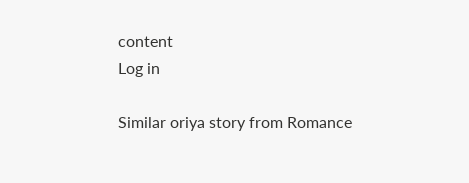content
Log in

Similar oriya story from Romance